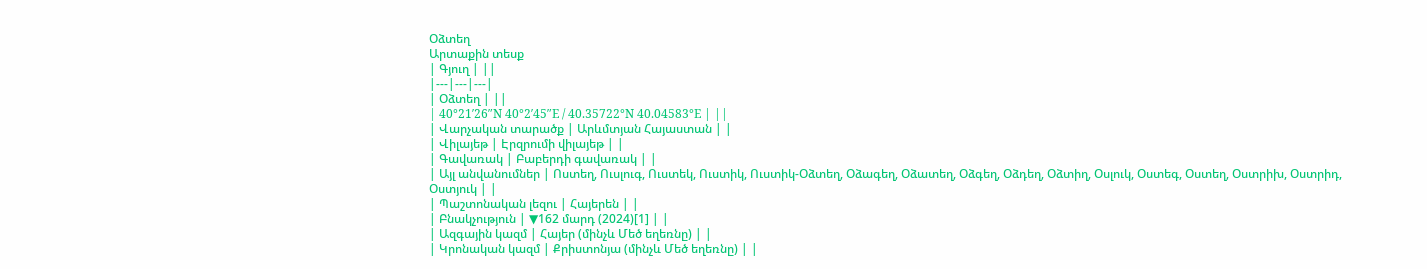Օձտեղ
Արտաքին տեսք
| Գյուղ | ||
|---|---|---|
| Օձտեղ | ||
| 40°21′26″N 40°2′45″E / 40.35722°N 40.04583°E | ||
| Վարչական տարածք | Արևմտյան Հայաստան | |
| Վիլայեթ | Էրզրումի վիլայեթ | |
| Գավառակ | Բաբերդի գավառակ | |
| Այլ անվանումներ | Ոստեղ, Ուսլուգ, Ուստեկ, Ուստիկ, Ուստիկ-Օձտեղ, Օձագեղ, Օձատեղ, Օձգեղ, Օձդեղ, Օձտիղ, Օսլուկ, Օստեգ, Օստեղ, Օստրիխ, Օստրիդ, Օստյուկ | |
| Պաշտոնական լեզու | Հայերեն | |
| Բնակչություն | ▼162 մարդ (2024)[1] | |
| Ազգային կազմ | Հայեր (մինչև Մեծ եղեռնը) | |
| Կրոնական կազմ | Քրիստոնյա (մինչև Մեծ եղեռնը) | |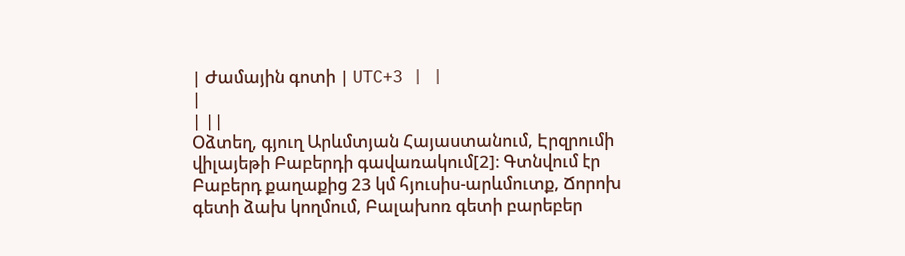| Ժամային գոտի | UTC+3 | |
|
| ||
Օձտեղ, գյուղ Արևմտյան Հայաստանում, Էրզրումի վիլայեթի Բաբերդի գավառակում[2]։ Գտնվում էր Բաբերդ քաղաքից 23 կմ հյուսիս-արևմուտք, Ճորոխ գետի ձախ կողմում, Բալախոռ գետի բարեբեր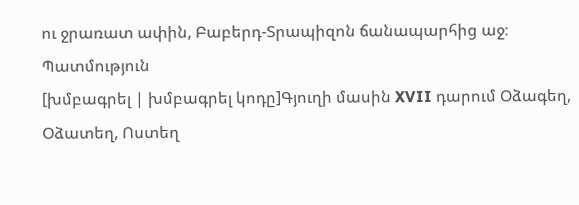ու ջրառատ ափին, Բաբերդ-Տրապիզոն ճանապարհից աջ։
Պատմություն
[խմբագրել | խմբագրել կոդը]Գյուղի մասին XVII դարում Օձագեղ, Օձատեղ, Ոստեղ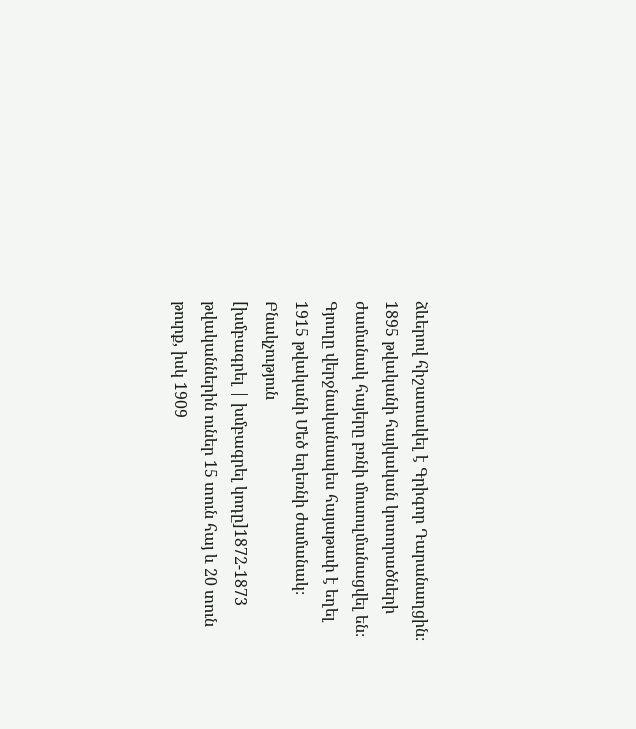ձևերով հիշատակել է Գրիգոր Դարանաղցին։
1895 թվականի հայկական կոտորածների ժամանակ հայերը բռնի մուսուլմանացվել են։ Գյուղը վերջնականապես հայաթափ է եղել 1915 թվականի Մեծ եղեռնի ժամանակ։
Բնակչություն
[խմբագրել | խմբագրել կոդը]1872-1873 թվականներին ուներ 15 տուն հայ և 20 տուն թուրք, իսկ 1909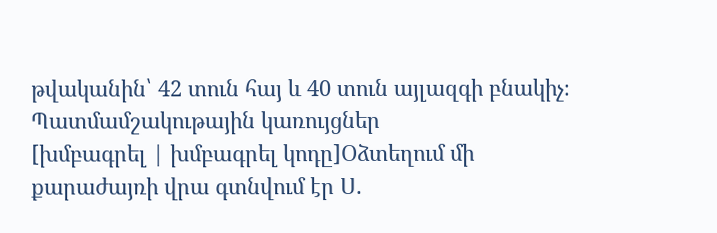թվականին՝ 42 տուն հայ և 40 տուն այլազգի բնակիչ։
Պատմամշակութային կառույցներ
[խմբագրել | խմբագրել կոդը]Օձտեղում մի քարաժայռի վրա գտնվում էր Ս.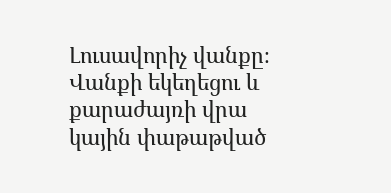Լուսավորիչ վանքը։ Վանքի եկեղեցու և քարաժայռի վրա կային փաթաթված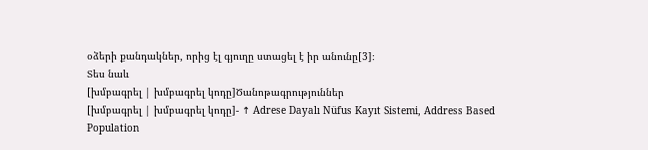օձերի քանդակներ, որից էլ գյուղը ստացել է իր անունը[3]։
Տես նաև
[խմբագրել | խմբագրել կոդը]Ծանոթագրություններ
[խմբագրել | խմբագրել կոդը]- ↑ Adrese Dayalı Nüfus Kayıt Sistemi, Address Based Population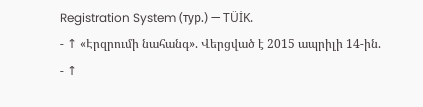Registration System (тур.) — TÜİK.
- ↑ «Էրզրումի նահանգ». Վերցված է 2015 ապրիլի 14-ին.
- ↑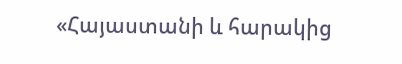«Հայաստանի և հարակից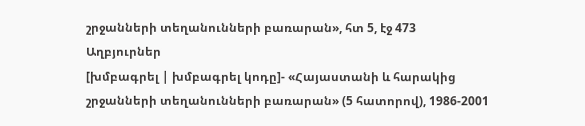շրջանների տեղանունների բառարան», հտ 5, էջ 473
Աղբյուրներ
[խմբագրել | խմբագրել կոդը]- «Հայաստանի և հարակից շրջանների տեղանունների բառարան» (5 հատորով), 1986-2001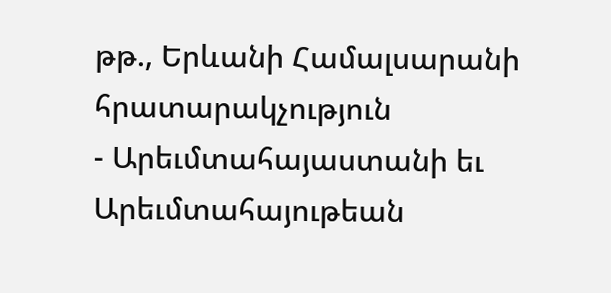թթ., Երևանի Համալսարանի հրատարակչություն
- Արեւմտահայաստանի եւ Արեւմտահայութեան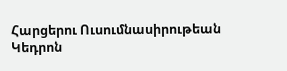Հարցերու Ուսումնասիրութեան Կեդրոն